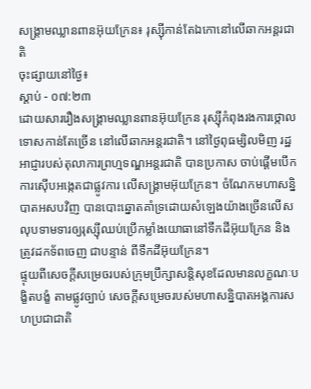សង្រ្គាមឈ្លានពានអ៊ុយក្រែន៖ រុស្ស៊ីកាន់តែឯកោនៅលើឆាកអន្តរជាតិ
ចុះផ្សាយនៅថ្ងៃ៖
ស្តាប់ - ០៧:២៣
ដោយសាររឿងសង្រ្គាមឈ្លានពានអ៊ុយក្រែន រុស្ស៊ីកំពុងរងការថ្កោលទោសកាន់តែច្រើន នៅលើឆាកអន្តរជាតិ។ នៅថ្ងៃពុធម្សិលមិញ រដ្ឋអាជ្ញារបស់តុលាការព្រហ្មទណ្ឌអន្តរជាតិ បានប្រកាស ចាប់ផ្តើមបើកការស៊ើបអង្កេតជាផ្លូវការ លើសង្រ្គាមអ៊ុយក្រែន។ ចំណែកមហាសន្និបាតអសបវិញ បានបោះឆ្នោតគាំទ្រដោយសំឡេងយ៉ាងច្រើនលើសលុបទាមទារឲ្យរុស្ស៊ីឈប់ប្រើកម្លាំងយោធានៅទឹកដីអ៊ុយក្រែន និងត្រូវដកទ័ពចេញ ជាបន្ទាន់ ពីទឹកដីអ៊ុយក្រែន។
ផ្ទុយពីសេចក្តីសម្រេចរបស់ក្រុមប្រឹក្សាសន្តិសុខដែលមានលក្ខណៈបង្ខិតបង្ខំ តាមផ្លូវច្បាប់ សេចក្តីសម្រេចរបស់មហាសន្និបាតអង្គការសហប្រជាជាតិ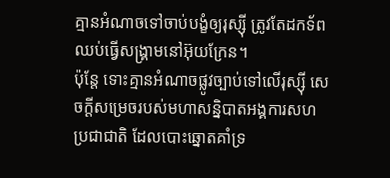គ្មានអំណាចទៅចាប់បង្ខំឲ្យរុស្ស៊ី ត្រូវតែដកទ័ព ឈប់ធ្វើសង្រ្គាមនៅអ៊ុយក្រែន។
ប៉ុន្តែ ទោះគ្មានអំណាចផ្លូវច្បាប់ទៅលើរុស្ស៊ី សេចក្តីសម្រេចរបស់មហាសន្និបាតអង្គការសហប្រជាជាតិ ដែលបោះឆ្នោតគាំទ្រ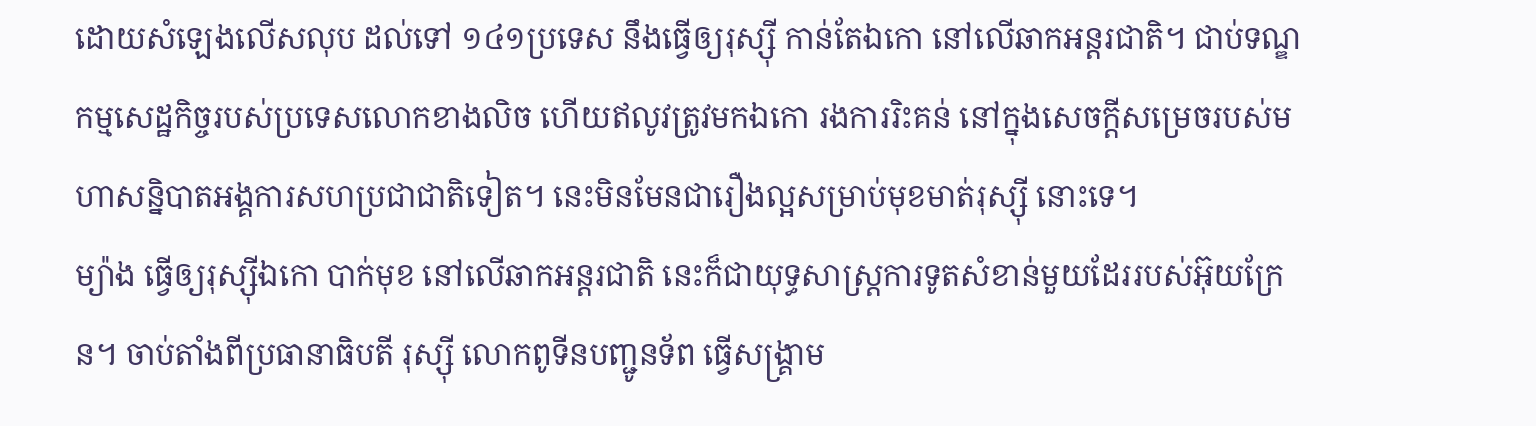ដោយសំឡេងលើសលុប ដល់ទៅ ១៤១ប្រទេស នឹងធ្វើឲ្យរុស្ស៊ី កាន់តែឯកោ នៅលើឆាកអន្តរជាតិ។ ជាប់ទណ្ឌកម្មសេដ្ឋកិច្ចរបស់ប្រទេសលោកខាងលិច ហើយឥលូវត្រូវមកឯកោ រងការរិះគន់ នៅក្នុងសេចក្តីសម្រេចរបស់មហាសន្និបាតអង្គការសហប្រជាជាតិទៀត។ នេះមិនមែនជារឿងល្អសម្រាប់មុខមាត់រុស្ស៊ី នោះទេ។
ម្យ៉ាង ធ្វើឲ្យរុស្ស៊ីឯកោ បាក់មុខ នៅលើឆាកអន្តរជាតិ នេះក៏ជាយុទ្ធសាស្រ្តការទូតសំខាន់មួយដែររបស់អ៊ុយក្រែន។ ចាប់តាំងពីប្រធានាធិបតី រុស្ស៊ី លោកពូទីនបញ្ជូនទ័ព ធ្វើសង្រ្គាម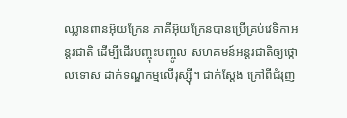ឈ្លានពានអ៊ុយក្រែន ភាគីអ៊ុយក្រែនបានប្រើគ្រប់វេទិកាអន្តរជាតិ ដើម្បីដើរបញ្ចុះបញ្ចូល សហគមន៍អន្តរជាតិឲ្យថ្កោលទោស ដាក់ទណ្ឌកម្មលើរុស្ស៊ី។ ជាក់ស្តែង ក្រៅពីជំរុញ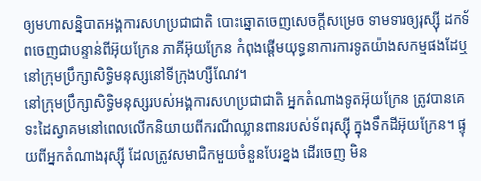ឲ្យមហាសន្និបាតអង្គការសហប្រជាជាតិ បោះឆ្នោតចេញសេចក្តីសម្រេច ទាមទារឲ្យរុស្ស៊ី ដកទ័ពចេញជាបន្ទាន់ពីអ៊ុយក្រែន ភាគីអ៊ុយក្រែន កំពុងផ្តើមយុទ្ធនាការការទូតយ៉ាងសកម្មផងដែឬ នៅក្រុមប្រឹក្សាសិទ្ធិមនុស្សនៅទីក្រុងហ្សឺណែវ។
នៅក្រុមប្រឹក្សាសិទ្ធិមនុស្សរបស់អង្គការសហប្រជាជាតិ អ្នកតំណាងទូតអ៊ុយក្រែន ត្រូវបានគេទះដៃស្វាគមនៅពេលលើកនិយាយពីករណីឈ្លានពានរបស់ទ័ពរុស្ស៊ី ក្នុងទឹកដីអ៊ុយក្រែន។ ផ្ទុយពីអ្នកតំណាងរុស្ស៊ី ដែលត្រូវសមាជិកមួយចំនួនបែរខ្នង ដើរចេញ មិន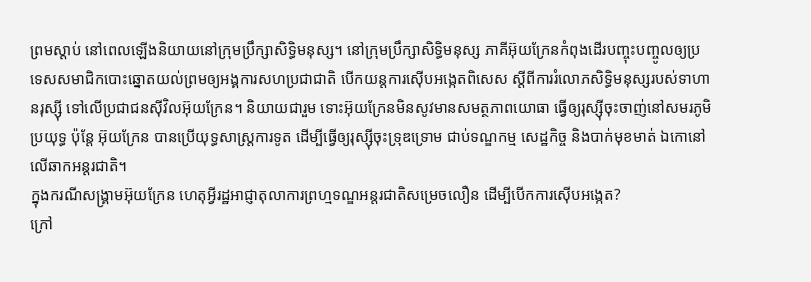ព្រមស្តាប់ នៅពេលឡើងនិយាយនៅក្រុមប្រឹក្សាសិទ្ធិមនុស្ស។ នៅក្រុមប្រឹក្សាសិទ្ធិមនុស្ស ភាគីអ៊ុយក្រែនកំពុងដើរបញ្ចុះបញ្ចូលឲ្យប្រទេសសមាជិកបោះឆ្នោតយល់ព្រមឲ្យអង្គការសហប្រជាជាតិ បើកយន្តការស៊ើបអង្កេតពិសេស ស្តីពីការរំលោភសិទ្ធិមនុស្សរបស់ទាហានរុស្ស៊ី ទៅលើប្រជាជនស៊ីវិលអ៊ុយក្រែន។ និយាយជារួម ទោះអ៊ុយក្រែនមិនសូវមានសមត្ថភាពយោធា ធ្វើឲ្យរុស្ស៊ីចុះចាញ់នៅសមរភូមិប្រយុទ្ធ ប៉ុន្តែ អ៊ុយក្រែន បានប្រើយុទ្ធសាស្រ្តការទូត ដើម្បីធ្វើឲ្យរុស្ស៊ីចុះទ្រុឌទ្រោម ជាប់ទណ្ឌកម្ម សេដ្ឋកិច្ច និងបាក់មុខមាត់ ឯកោនៅលើឆាកអន្តរជាតិ។
ក្នុងករណីសង្រ្គាមអ៊ុយក្រែន ហេតុអ្វីរដ្ឋអាជ្ញាតុលាការព្រហ្មទណ្ឌអន្តរជាតិសម្រេចលឿន ដើម្បីបើកការស៊ើបអង្កេត?
ក្រៅ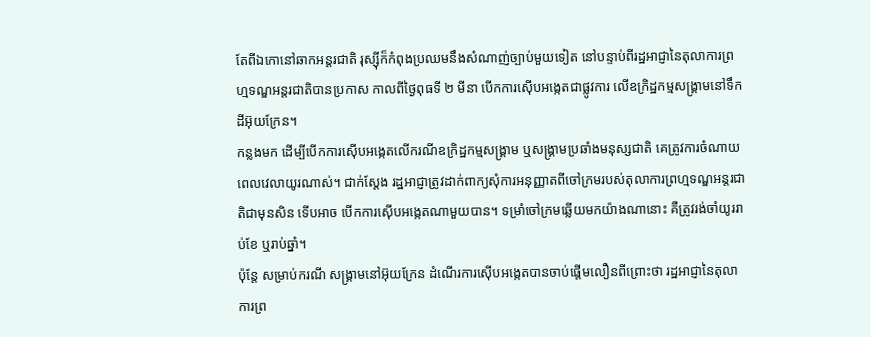តែពីឯកោនៅឆាកអន្តរជាតិ រុស្ស៊ីក៏កំពុងប្រឈមនឹងសំណាញ់ច្បាប់មួយទៀត នៅបន្ទាប់ពីរដ្ឋអាជ្ញានៃតុលាការព្រហ្មទណ្ឌអន្តរជាតិបានប្រកាស កាលពីថ្ងៃពុធទី ២ មីនា បើកការស៊ើបអង្កេតជាផ្លូវការ លើឧក្រិដ្ឋកម្មសង្រ្គាមនៅទឹកដីអ៊ុយក្រែន។
កន្លងមក ដើម្បីបើកការស៊ើបអង្កេតលើករណីឧក្រិដ្ឋកម្មសង្រ្គាម ឬសង្រ្គាមប្រឆាំងមនុស្សជាតិ គេត្រូវការចំណាយពេលវេលាយូរណាស់។ ជាក់ស្តែង រដ្ឋអាជ្ញាត្រូវដាក់ពាក្យសុំការអនុញ្ញាតពីចៅក្រមរបស់តុលាការព្រហ្មទណ្ឌអន្តរជាតិជាមុនសិន ទើបអាច បើកការស៊ើបអង្កេតណាមួយបាន។ ទម្រាំចៅក្រមឆ្លើយមកយ៉ាងណានោះ គឺត្រូវរង់ចាំយូររាប់ខែ ឬរាប់ឆ្នាំ។
ប៉ុន្តែ សម្រាប់ករណី សង្រ្គាមនៅអ៊ុយក្រែន ដំណើរការស៊ើបអង្កេតបានចាប់ផ្តើមលឿនពីព្រោះថា រដ្ឋអាជ្ញានៃតុលាការព្រ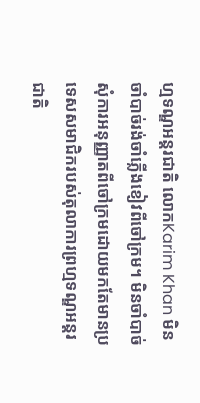ហ្មទណ្ឌអន្តរជាតិ លោកKarim Khan មិនចាំបាច់រង់ចាំភ្លើងខៀវពីចៅក្រម។ មិនចាំបាច់សុំការអនុញ្ញាតពីចៅក្រមដោយមកតែមានប្រទេសសមាជិករបស់តុលាការព្រហ្មទណ្ឌអន្តរជាតិ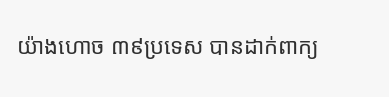យ៉ាងហោច ៣៩ប្រទេស បានដាក់ពាក្យ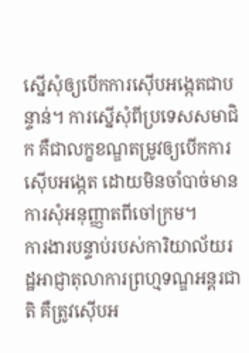ស្នើសុំឲ្យបើកការស៊ើបអង្កេតជាបន្ទាន់។ ការស្នើសុំពីប្រទេសសមាជិក គឺជាលក្ខខណ្ឌតម្រូវឲ្យបើកការស៊ើបអង្កេត ដោយមិនចាំបាច់មានការសុំអនុញ្ញាតពីចៅក្រម។
ការងារបន្ទាប់របស់ការិយាល័យរដ្ឋអាជ្ញាតុលាការព្រហ្មទណ្ឌអន្តរជាតិ គឺត្រូវស៊ើបអ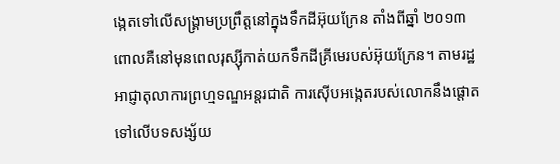ង្កេតទៅលើសង្រ្គាមប្រព្រឹត្តនៅក្នុងទឹកដីអ៊ុយក្រែន តាំងពីឆ្នាំ ២០១៣ ពោលគឺនៅមុនពេលរុស្ស៊ីកាត់យកទឹកដីគ្រីមេរបស់អ៊ុយក្រែន។ តាមរដ្ឋអាជ្ញាតុលាការព្រហ្មទណ្ឌអន្តរជាតិ ការស៊ើបអង្កេតរបស់លោកនឹងផ្តោតទៅលើបទសង្ស័យ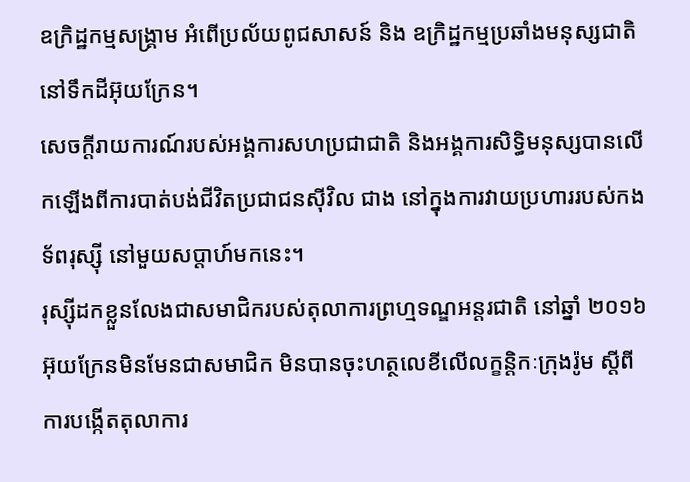ឧក្រិដ្ឋកម្មសង្រ្គាម អំពើប្រល័យពូជសាសន៍ និង ឧក្រិដ្ឋកម្មប្រឆាំងមនុស្សជាតិ នៅទឹកដីអ៊ុយក្រែន។
សេចក្តីរាយការណ៍របស់អង្គការសហប្រជាជាតិ និងអង្គការសិទ្ធិមនុស្សបានលើកឡើងពីការបាត់បង់ជីវិតប្រជាជនស៊ីវិល ជាង នៅក្នុងការវាយប្រហាររបស់កងទ័ពរុស្ស៊ី នៅមួយសប្តាហ៍មកនេះ។
រុស្ស៊ីដកខ្លួនលែងជាសមាជិករបស់តុលាការព្រហ្មទណ្ឌអន្តរជាតិ នៅឆ្នាំ ២០១៦
អ៊ុយក្រែនមិនមែនជាសមាជិក មិនបានចុះហត្ថលេខីលើលក្ខន្តិកៈក្រុងរ៉ូម ស្តីពីការបង្កើតតុលាការ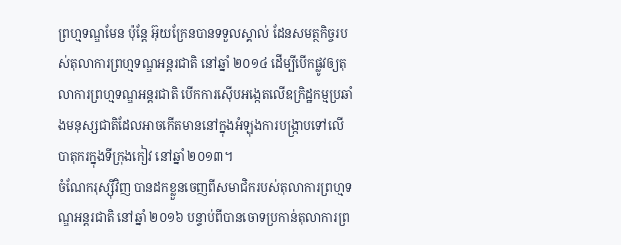ព្រហ្មទណ្ឌមែន ប៉ុន្តែ អ៊ុយក្រែនបានទទួលស្គាល់ ដែនសមត្ថកិច្ចរបស់តុលាការព្រហ្មទណ្ឌអន្តរជាតិ នៅឆ្នាំ ២០១៤ ដើម្បីបើកផ្លូវឲ្យតុលាការព្រហ្មទណ្ឌអន្តរជាតិ បើកការស៊ើបអង្កេតលើឧក្រិដ្ឋកម្មប្រឆាំងមនុស្សជាតិដែលអាចកើតមាននៅក្នុងអំឡុងការបង្រ្កាបទៅលើបាតុករក្នុងទីក្រុងកៀវ នៅឆ្នាំ ២០១៣។
ចំណែករុស្ស៊ីវិញ បានដកខ្លួនចេញពីសមាជិករបស់តុលាការព្រហ្មទណ្ឌអន្តរជាតិ នៅឆ្នាំ ២០១៦ បន្ទាប់ពីបានចោទប្រកាន់តុលាការព្រ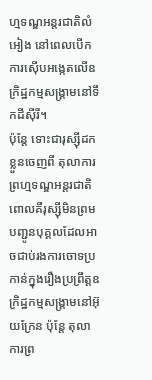ហ្មទណ្ឌអន្តរជាតិលំអៀង នៅពេលបើកការស៊ើបអង្កេតលើឧក្រិដ្ឋកម្មសង្រ្គាមនៅទឹកដីស៊ីរី។
ប៉ុន្តែ ទោះជារុស្ស៊ីដកខ្លួនចេញពី តុលាការព្រហ្មទណ្ឌអន្តរជាតិ ពោលគឺរុស្ស៊ីមិនព្រមបញ្ជូនបុគ្គលដែលអាចជាប់រងការចោទប្រកាន់ក្នុងរឿងប្រព្រឹត្តឧក្រិដ្ឋកម្មសង្រ្គាមនៅអ៊ុយក្រែន ប៉ុន្តែ តុលាការព្រ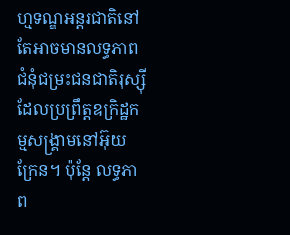ហ្មទណ្ឌអន្តរជាតិនៅតែអាចមានលទ្ធភាព ជំនុំជម្រះជនជាតិរុស្ស៊ី ដែលប្រព្រឹត្តឧក្រិដ្ឋកម្មសង្រ្គាមនៅអ៊ុយក្រែន។ ប៉ុន្តែ លទ្ធភាព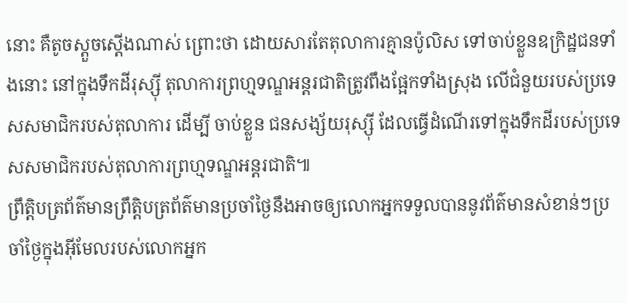នោះ គឺតូចស្តួចស្តើងណាស់ ព្រោះថា ដោយសារតែតុលាការគ្មានប៉ូលិស ទៅចាប់ខ្លួនឧក្រិដ្ឋជនទាំងនោះ នៅក្នុងទឹកដីរុស្ស៊ី តុលាការព្រហ្មទណ្ឌអន្តរជាតិត្រូវពឹងផ្អែកទាំងស្រុង លើជំនួយរបស់ប្រទេសសមាជិករបស់តុលាការ ដើម្បី ចាប់ខ្លួន ជនសង្ស័យរុស្ស៊ី ដែលធ្វើដំណើរទៅក្នុងទឹកដីរបស់ប្រទេសសមាជិករបស់តុលាការព្រហ្មទណ្ឌអន្តរជាតិ៕
ព្រឹត្តិបត្រព័ត៌មានព្រឹត្តិបត្រព័ត៌មានប្រចាំថ្ងៃនឹងអាចឲ្យលោកអ្នកទទួលបាននូវព័ត៌មានសំខាន់ៗប្រចាំថ្ងៃក្នុងអ៊ីមែលរបស់លោកអ្នក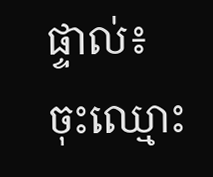ផ្ទាល់៖
ចុះឈ្មោះ